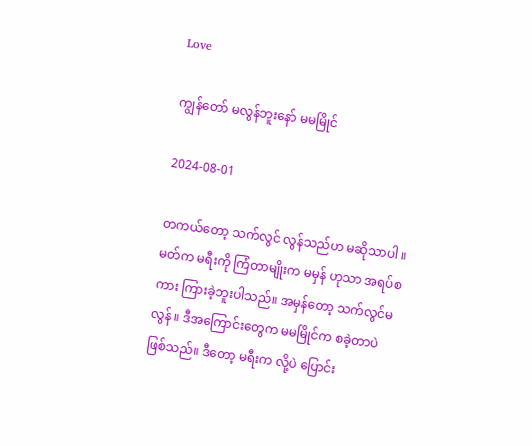Love

ကျွန်တော် မလွန်ဘူးနော် မမမြိုင်

2024-08-01

တကယ်တော့ သက်လွင် လွန်သည်ဟ မဆိုသာပါ ။ မတ်က မရီးကို ကြံတာမျိုးက မမှန် ဟုသာ အရပ်စကား ကြားခဲ့ဘူးပါသည်။ အမှန်တော့ သက်လွင်မလွန် ။ ဒီအကြောင်းတွေက မမမြိုင်က စခဲ့တာပဲ ဖြစ်သည်။ ဒီတော့ မရီးက လို့ပဲ ပြောင်း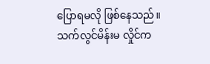ပြောရမလို ဖြစ်နေသည်။ သက်လွင်မိန်းမ လှိုင်က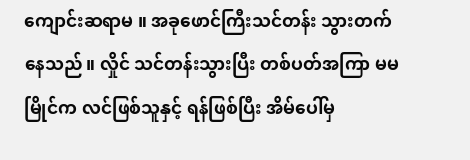ကျောင်းဆရာမ ။ အခုဖောင်ကြီးသင်တန်း သွားတက်နေသည်။ လှိုင် သင်တန်းသွားပြီး တစ်ပတ်အကြာ မမမြိုင်က လင်ဖြစ်သူနှင့် ရန်ဖြစ်ပြီး အိမ်ပေါ်မှ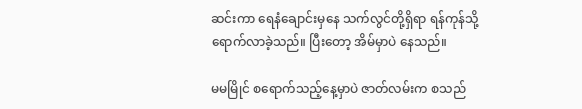ဆင်းကာ ရေနံချောင်းမှနေ သက်လွင်တို့ရှိရာ ရန်ကုန်သို့ ရောက်လာခဲ့သည်။ ပြီးတော့ အိမ်မှာပဲ နေသည်။

မမမြိုင် စရောက်သည့်နေ့မှာပဲ ဇာတ်လမ်းက စသည်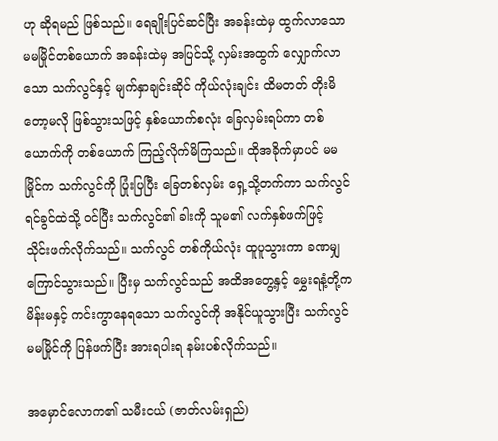ဟု ဆိုရမည် ဖြစ်သည်။ ရေချိုးပြင်ဆင်ပြီး အခန်းထဲမှ ထွက်လာသော မမမြိုင်တစ်ယောက် အခန်းထဲမှ အပြင်သို့ လှမ်းအထွက် လျှောက်လာသော သက်လွင်နှင့် မျက်နှာချင်းဆိုင် ကိုယ်လုံးချင်း ထိမတတ် တိုးမိတော့မလို ဖြစ်သွားသဖြင့် နှစ်ယောက်စလုံး ခြေလှမ်းရပ်ကာ တစ်ယောက်ကို တစ်ယောက် ကြည့်လိုက်မိကြသည်။ ထိုအခိုက်မှာပင် မမမြိုင်က သက်လွင်ကို ပြုံးပြပြီး ခြေတစ်လှမ်း ရှေ့သို့တက်ကာ သက်လွင်ရင်ခွင်ထဲသို့ ဝင်ပြီး သက်လွင်၏ ခါးကို သူမ၏ လက်နှစ်ဖက်ဖြင့် သိုင်းဖက်လိုက်သည်။ သက်လွင် တစ်ကိုယ်လုံး ထူပူသွားကာ ခဏမျှ ကြောင်သွားသည်။ ပြီးမှ သက်လွင်သည် အထိအတွေ့နှင့် မွှေးရနံ့တို့က မိန်းမနှင့် ကင်းကွာနေရသော သက်လွင်ကို အနိုင်ယူသွားပြီး သက်လွင် မမမြိုင်ကို ပြန်ဖက်ပြီး အားရပါးရ နမ်းပစ်လိုက်သည်။

အမှောင်လောက၏ သမီးငယ် (ဇာတ်လမ်းရှည်)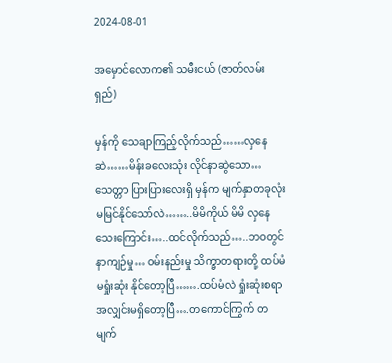2024-08-01

အမှောင်လောက၏ သမီးငယ် (ဇာတ်လမ်းရှည်)

မှန်ကို သေချာကြည့်လိုက်သည်……လှနေဆဲ……မိန်းခလေးသုံး လိုင်နာဆွဲသော…သေတ္တာ ပြားပြားလေးရှိ မှန်က မျက်နှာတခုလုံး မမြင်နိုင်သော်လဲ……..မိမိကိုယ် မိမိ လှနေသေးကြောင်း…..ထင်လိုက်သည်…..ဘဝတွင် နာကျဉ်မှု… ဝမ်းနည်းမှု သိက္ခာတရားတို့ ထပ်မံမရှုံးဆုံး နိုင်တော့ပြီ…….ထပ်မံလဲ ရှုံးဆုံးစရာ အလျှင်းမရှိတော့ပြီ….တကောင်ကြွက် တမျက်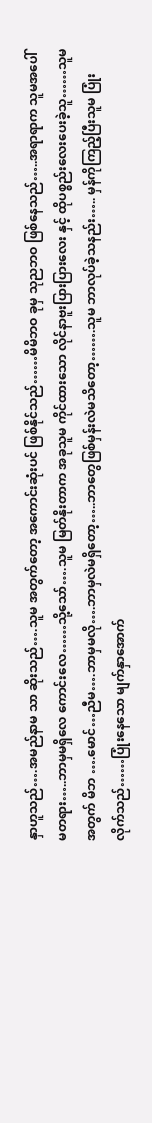နှာဟူသည်….အမည်နာမ သာ ဆိုးသည်….သူမ အတွက်တော့ အကောင်းဆုံးပင် ဖြစ်နိုင်သည်……မိမိဘဝ ခုမှ သုညဘဝ ဖြစ်နေသည်…..အရာရာက သူမအပေါ်မတရား…..ဘာမှမရှိလေ ကောင်းလေ……သို့သော်….သူမ မြတ်နိုးတာက အခုသူမ ကိုင်ထားသော လိုင်နာဗူးပြားပြားလေး နှင့် ထိုပစ္စည်းလေးပေးခဲ့သူ……သူမ အတွက် မိဘ ….မောင်…ညီမ….ဘာမှမလို….ဘာမှလဲမရှိတော့…..ဘာတွေဖြစ်မှန်းလဲမသိတော့…….သူမ ဘာလုပ်ခဲ့သနည်း….. မှန်ကိုကြည့်ပြီးသူမ ပြုံးလိုက်သည်……ပြုံးနေသော မျက်နှာအောက်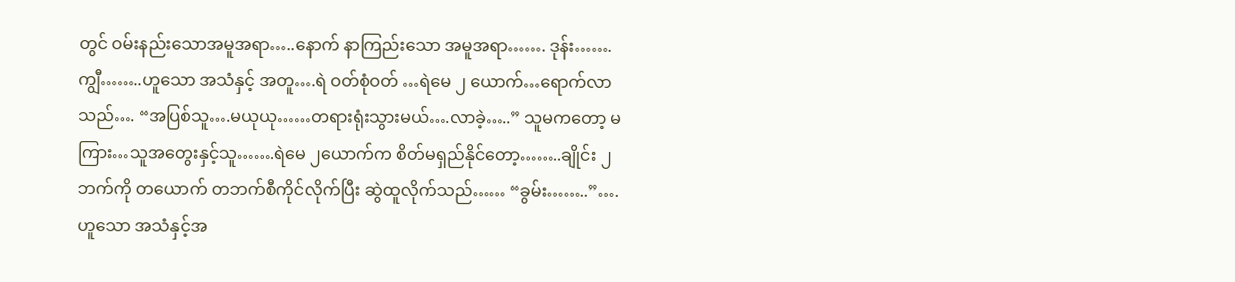တွင် ဝမ်းနည်းသောအမူအရာ…..နောက် နာကြည်းသော အမူအရာ……. ဒုန်း…….ကျွီ……..ဟူသော အသံနှင့် အတူ….ရဲ ဝတ်စုံဝတ် …ရဲမေ ၂ ယောက်…ရောက်လာသည်…. “အပြစ်သူ….မယုယု……တရားရုံးသွားမယ်….လာခဲ့…..” သူမကတော့ မကြား…သူအတွေးနှင့်သူ…….ရဲမေ ၂ယောက်က စိတ်မရှည်နိုင်တော့……..ချိုင်း ၂ ဘက်ကို တယောက် တဘက်စီကိုင်လိုက်ပြီး ဆွဲထူလိုက်သည်…… “ခွမ်း……..”….ဟူသော အသံနှင့်အ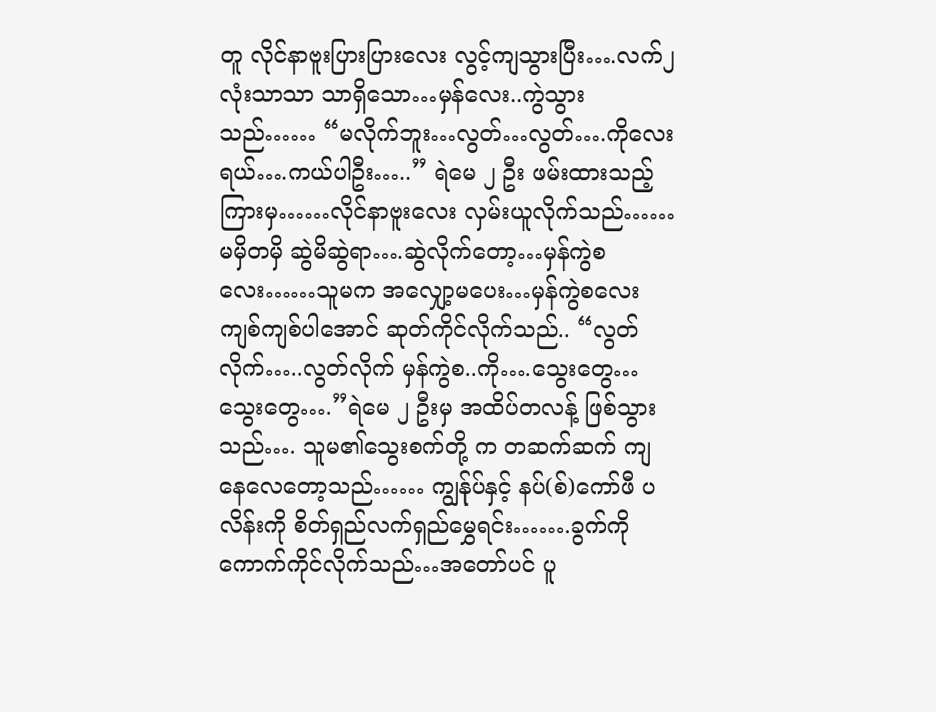တူ လိုင်နာဗူးပြားပြားလေး လွင့်ကျသွားပြီး….လက်၂ လုံးသာသာ သာရှိသော…မှန်လေး..ကွဲသွားသည်…… “မလိုက်ဘူး…လွတ်…လွတ်….ကိုလေးရယ်….ကယ်ပါဦး…..” ရဲမေ ၂ ဦး ဖမ်းထားသည့်ကြားမှ……လိုင်နာဗူးလေး လှမ်းယူလိုက်သည်……မမှိတမှိ ဆွဲမိဆွဲရာ….ဆွဲလိုက်တော့…မှန်ကွဲစလေး……သူမက အလျှော့မပေး…မှန်ကွဲစလေး ကျစ်ကျစ်ပါအောင် ဆုတ်ကိုင်လိုက်သည်.. “လွတ်လိုက်…..လွတ်လိုက် မှန်ကွဲစ..ကို….သွေးတွေ…သွေးတွေ….”ရဲမေ ၂ ဦးမှ အထိပ်တလန့် ဖြစ်သွားသည်…. သူမ၏သွေးစက်တို့ က တဆက်ဆက် ကျနေလေတော့သည်…… ကျွန်ုပ်နှင့် နပ်(စ်)ကော်ဖီ ပလိန်းကို စိတ်ရှည်လက်ရှည်မွှေရင်း…….ခွက်ကိုကောက်ကိုင်လိုက်သည်…အတော်ပင် ပူ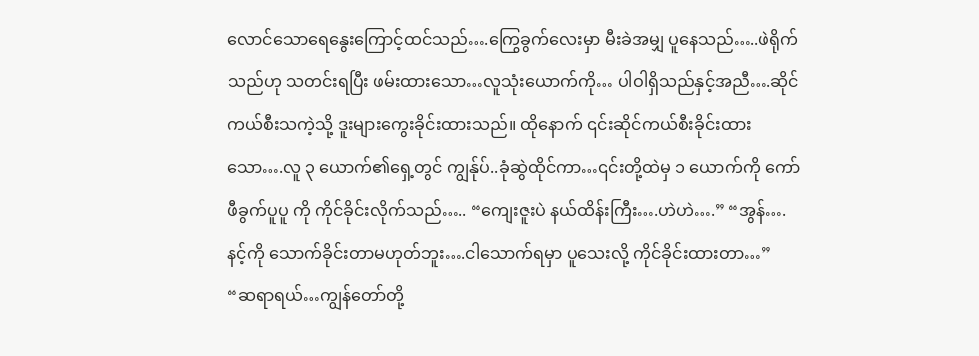လောင်သောရေနွေးကြောင့်ထင်သည်….ကြွေခွက်လေးမှာ မီးခဲအမျှ ပူနေသည်…..ဖဲရိုက်သည်ဟု သတင်းရပြီး ဖမ်းထားသော…လူသုံးယောက်ကို… ပါဝါရှိသည်နှင့်အညီ….ဆိုင်ကယ်စီးသကဲ့သို့ ဒူးများကွေးခိုင်းထားသည်။ ထိုနောက် ၎င်းဆိုင်ကယ်စီးခိုင်းထားသော….လူ ၃ ယောက်၏ရှေ့တွင် ကျွန်ုပ်..ခုံဆွဲထိုင်ကာ…၎င်းတို့ထဲမှ ၁ ယောက်ကို ကော်ဖီခွက်ပူပူ ကို ကိုင်ခိုင်းလိုက်သည်….. “ကျေးဇူးပဲ နယ်ထိန်းကြီး….ဟဲဟဲ….” “အွန်….နင့်ကို သောက်ခိုင်းတာမဟုတ်ဘူး….ငါသောက်ရမှာ ပူသေးလို့ ကိုင်ခိုင်းထားတာ…” “ဆရာရယ်…ကျွန်တော်တို့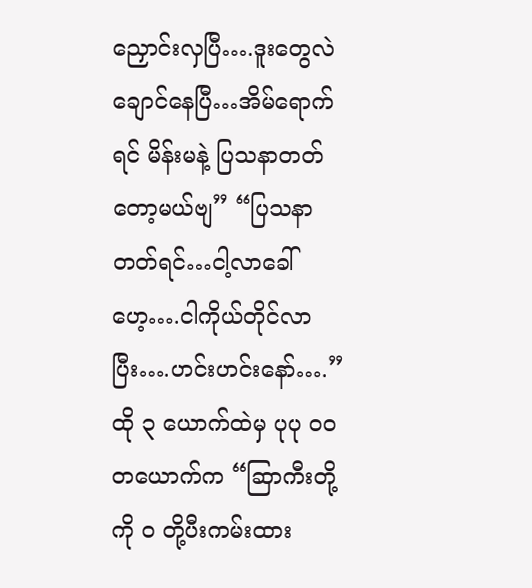ညှောင်းလှပြီ….ဒူးတွေလဲ ချောင်နေပြီ…အိမ်ရောက်ရင် မိန်းမနဲ့ ပြသနာတတ်တော့မယ်ဗျ” “ပြသနာတတ်ရင်…ငါ့လာခေါ်ဟေ့….ငါကိုယ်တိုင်လာပြီး….ဟင်းဟင်းနော်….” ထို ၃ ယောက်ထဲမှ ပုပု ဝဝ တယောက်က “ဆြာကီးတို့ ကို ဝ တို့ပီးကမ်းထား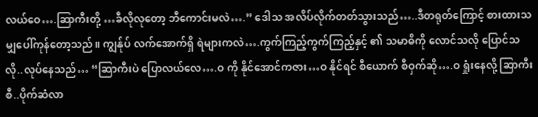လယ်ဝေ….ဆြာကီးတို့ …ခီလိုလုတော့ ဘီကောင်းမလဲ….” ဒေါသ အလိပ်လိုက်တတ်သွားသည်…..ဒီတရုတ်ကြောင့် စားထားသမျှပေါ်ကုန်တော့သည်။ ကျွန်ုပ် လက်အောက်ရှိ ရဲများကလဲ….ကွက်ကြည့်ကွက်ကြည့်နှင့် ၏ သမာဓိကို လောင်သလို ပြောင်သလို..လုပ်နေသည်… “ဆြာကီးပဲ ပြောလယ်လေ….ဝ ကို နိုင်အောင်ကဇား…ဝ နိုင်ရင် စီယောက် စီဝှက်ဆို….ဝ ရှုံးနေလို့ ဆြာကီးစီ..ပိုက်ဆံလာ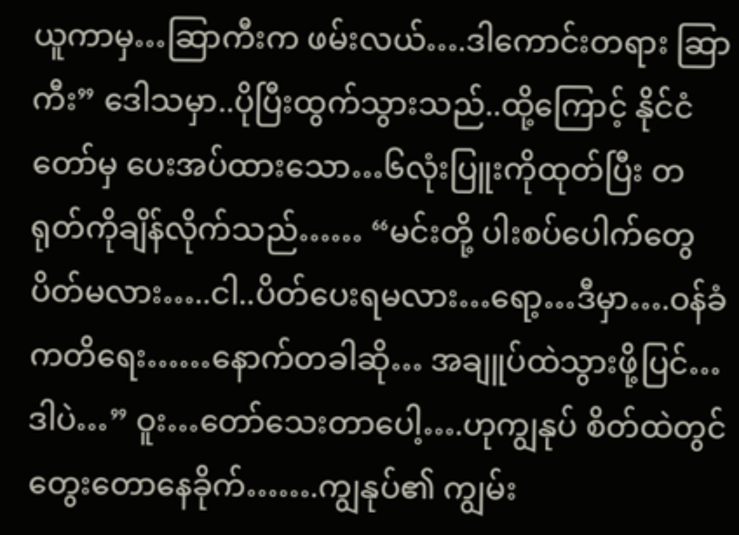ယူကာမှ…ဆြာကီးက ဖမ်းလယ်….ဒါကောင်းတရား ဆြာကီး” ဒေါသမှာ..ပိုပြီးထွက်သွားသည်..ထို့ကြောင့် နိုင်ငံတော်မှ ပေးအပ်ထားသော…၆လုံးပြူးကိုထုတ်ပြီး တရုတ်ကိုချိန်လိုက်သည်…… “မင်းတို့ ပါးစပ်ပေါက်တွေပိတ်မလား…..ငါ..ပိတ်ပေးရမလား…ရော့…ဒီမှာ….ဝန်ခံကတိရေး……နောက်တခါဆို… အချူပ်ထဲသွားဖို့ပြင်…ဒါပဲ…” ဝူး…တော်သေးတာပေါ့….ဟုကျွနုပ် စိတ်ထဲတွင် တွေးတောနေခိုက်…….ကျွနုပ်၏ ကျွမ်း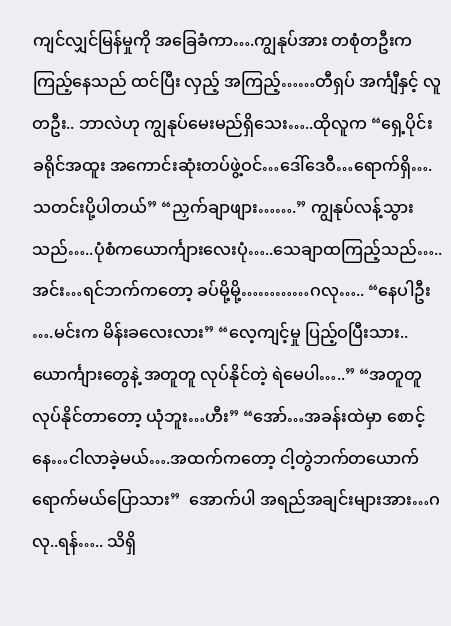ကျင်လျှင်မြန်မှုကို အခြေခံကာ….ကျွနုပ်အား တစုံတဦးက ကြည့်နေသည် ထင်ပြီး လှည့် အကြည့်……တီရှပ် အင်္ကျီနှင့် လူတဦး.. ဘာလဲဟု ကျွနုပ်မေးမည်ရှိသေး…..ထိုလူက “ရှေ့ပိုင်းခရိုင်အထူး အကောင်းဆုံးတပ်ဖွဲ့ဝင်…ဒေါ်ဒေဝီ…ရောက်ရှိ….သတင်းပို့ပါတယ်” “ညှက်ချာဖျား…….” ကျွနုပ်လန့်သွားသည်…..ပုံစံကယောင်္ကျားလေးပုံ…..သေချာထကြည့်သည်…..အင်း…ရင်ဘက်ကတော့ ခပ်မို့မို့…………ဂလု….. “နေပါဦး ….မင်းက မိန်းခလေးလား” “လေ့ကျင့်မှု ပြည့်ဝပြီးသား..ယောင်္ကျားတွေနဲ့ အတူတူ လုပ်နိုင်တဲ့ ရဲမေပါ…..” “အတူတူ လုပ်နိုင်တာတော့ ယုံဘူး…ဟီး” “အော်…အခန်းထဲမှာ စောင့်နေ…ငါလာခဲ့မယ်….အထက်ကတော့ ငါ့တွဲဘက်တယောက်ရောက်မယ်ပြောသား”  အောက်ပါ အရည်အချင်းများအား…ဂလု..ရန်….. သိရှိ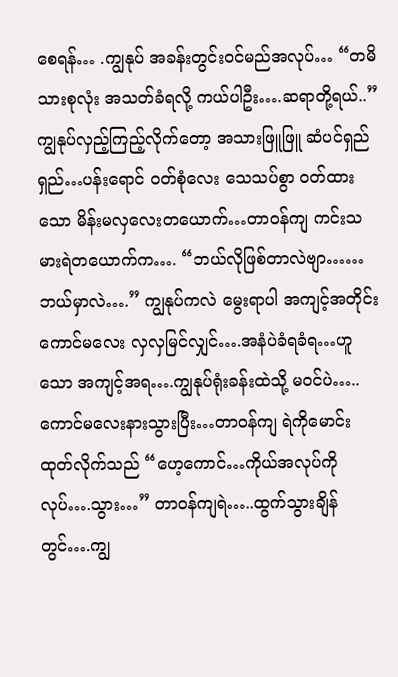စေရန်… .ကျွနုပ် အခန်းတွင်းဝင်မည်အလုပ်… “တမိသားစုလုံး အသတ်ခံရလို့ ကယ်ပါဦး….ဆရာတို့ရယ်..” ကျွနုပ်လှည့်ကြည့်လိုက်တော့ အသားဖြူဖြူ ဆံပင်ရှည်ရှည်…ပန်းရောင် ဝတ်စုံလေး သေသပ်စွာ ဝတ်ထားသော မိန်းမလှလေးတယောက်…တာဝန်ကျ ကင်းသမားရဲတယောက်က…. “ဘယ်လိုဖြစ်တာလဲဗျာ……ဘယ်မှာလဲ….” ကျွနုပ်ကလဲ မွေးရာပါ အကျင့်အတိုင်း ကောင်မလေး လှလှမြင်လျှင်….အနံပဲခံရခံရ…ဟူသော အကျင့်အရ….ကျွနုပ်ရုံးခန်းထဲသို့ မဝင်ပဲ…..ကောင်မလေးနားသွားပြီး…တာဝန်ကျ ရဲကိုမောင်းထုတ်လိုက်သည် “ဟေ့ကောင်…ကိုယ်အလုပ်ကို လုပ်….သွား…” တာဝန်ကျရဲ…..ထွက်သွားချိန်တွင်….ကျွ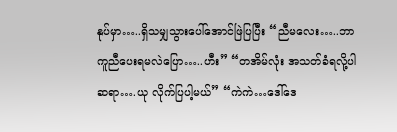နုပ်မှာ…..ရှိသမျှသွားပေါ်အောင်ဖြဲပြပြီး “ညီမလေး…..ဘာကူညီပေးရမလဲပြော…..ဟီး” “တအိမ်လုံး အသတ်ခံရလို့ပါ ဆရာ….ယု လိုက်ပြပါ့မယ်” “ကဲကဲ…ဒေါ်ဒေ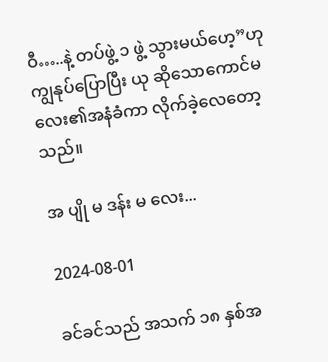ဝီ…..နဲ့ တပ်ဖွဲ့ ၁ ဖွဲ့ သွားမယ်ဟေ့”ဟု ကျွနုပ်ပြောပြီး ယု ဆိုသောကောင်မလေး၏အနံခံကာ လိုက်ခဲ့လေတော့သည်။

အ ပျို မ ဒန်း မ လေး...

2024-08-01

ခင်ခင်သည် အသက် ၁၈ နှစ်အ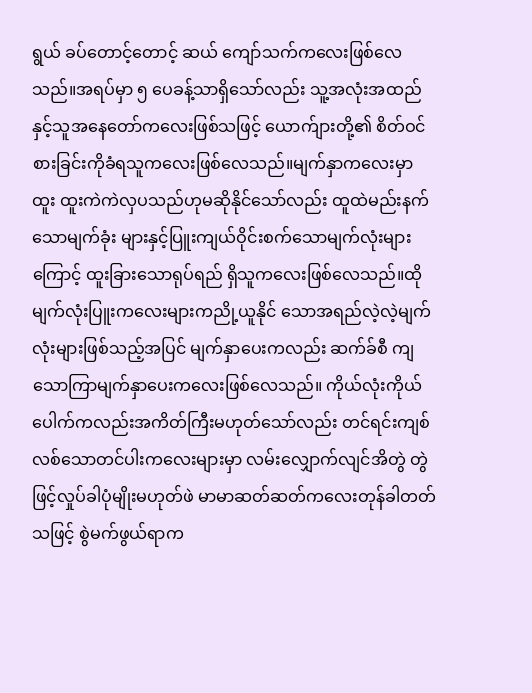ရွယ် ခပ်တောင့်တောင့် ဆယ် ကျော်သက်ကလေးဖြစ်လေသည်။အရပ်မှာ ၅ ပေခန့်သာရှိသော်လည်း သူ့အလုံးအထည်နှင့်သူအနေတော်ကလေးဖြစ်သဖြင့် ယောက်ျားတို့၏ စိတ်ဝင်စားခြင်းကိုခံရသူကလေးဖြစ်လေသည်။မျက်နှာကလေးမှာ ထူး ထူးကဲကဲလှပသည်ဟုမဆိုနိုင်သော်လည်း ထူထဲမည်းနက်သောမျက်ခုံး များနှင့်ပြူးကျယ်ဝိုင်းစက်သောမျက်လုံးများကြောင့် ထူးခြားသောရုပ်ရည် ရှိသူကလေးဖြစ်လေသည်။ထိုမျက်လုံးပြူးကလေးများကညို့ယူနိုင် သောအရည်လဲ့လဲ့မျက်လုံးများဖြစ်သည့်အပြင် မျက်နှာပေးကလည်း ဆက်ခ်စီ ကျသောကြာမျက်နှာပေးကလေးဖြစ်လေသည်။ ကိုယ်လုံးကိုယ်ပေါက်ကလည်းအကိတ်ကြီးမဟုတ်သော်လည်း တင်ရင်းကျစ်လစ်သောတင်ပါးကလေးများမှာ လမ်းလျှောက်လျင်အိတွဲ တွဲဖြင့်လှုပ်ခါပုံမျိုးမဟုတ်ဖဲ မာမာဆတ်ဆတ်ကလေးတုန်ခါတတ်သဖြင့် စွဲမက်ဖွယ်ရာက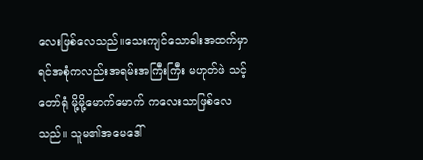လေးဖြစ်လေသည်။သေးကျင်သောခါးအထက်မှာ ရင်အစုံကလည်းအရမ်းအကြီးကြီး မဟုတ်ဖဲ သင့်တော်ရုံ မို့မို့မောက်မောက် ကလေးသာဖြစ်လေသည်။ သူမ၏အမေဒေါ်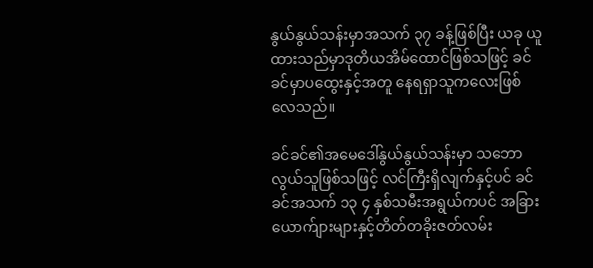နွယ်နွယ်သန်းမှာအသက် ၃၇ ခန့်ဖြစ်ပြီး ယခု ယူထားသည်မှာဒုတိယအိမ်ထောင်ဖြစ်သဖြင့် ခင်ခင်မှာပထွေးနှင့်အတူ နေရရှာသူကလေးဖြစ်လေသည်။

ခင်ခင်၏အမေဒေါ်နွယ်နွယ်သန်းမှာ သဘောလွယ်သူဖြစ်သဖြင့် လင်ကြီးရှိလျက်နှင့်ပင် ခင်ခင်အသက် ၁၃ ၄ နှစ်သမီးအရွယ်ကပင် အခြားယောက်ျားများနှင့်တိတ်တခိုးဇတ်လမ်း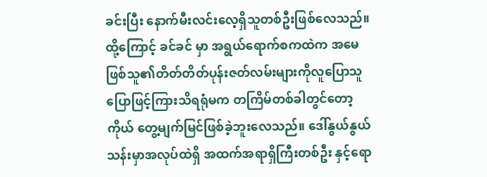ခင်းပြီး နောက်မီးလင်းလေ့ရှိသူတစ်ဦးဖြစ်လေသည်။ထို့ကြောင့် ခင်ခင် မှာ အရွယ်ရောက်စကထဲက အမေဖြစ်သူ၏တိတ်တိတ်ပုန်းဇတ်လမ်းများကိုလူပြောသူပြောဖြင့်ကြားသိရရုံမက တကြိမ်တစ်ခါတွင်တော့ကိုယ် တွေ့မျက်မြင်ဖြစ်ခဲ့ဘူးလေသည်။ ဒေါ်နွယ်နွယ်သန်းမှာအလုပ်ထဲရှိ အထက်အရာရှိကြီးတစ်ဦး နှင့်ရော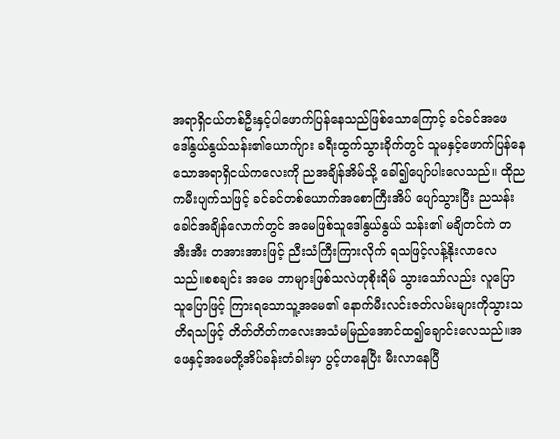အရာရှိငယ်တစ်ဦးနှင့်ပါဖောက်ပြန်နေသည်ဖြစ်သောကြောင့် ခင်ခင်အဖေ ဒေါ်နွယ်နွယ်သန်း၏ယောက်ျား ခရီးထွက်သွားခိုက်တွင် သူမနှင့်ဖောက်ပြန်နေသောအရာရှိငယ်ကလေးကို ညအချိန်အိမ်သို့ ခေါ်၍ပျော်ပါးလေသည်။ ထိုညကမီးပျက်သဖြင့် ခင်ခင်တစ်ယောက်အစောကြီးအိပ် ပျော်သွားပြီး ညသန်းခေါင်အချိန်လောက်တွင် အမေဖြစ်သူဒေါ်နွယ်နွယ် သန်း၏ မချိတင်ကဲ တအီးအီး တအားအားဖြင့် ညီးသံကြီးကြားလိုက် ရသဖြင့်လန့်နိုးလာလေသည်။စစချင်း အမေ ဘာများဖြစ်သလဲဟုစိုးရိမ် သွားသော်လည်း လူပြောသူပြောဖြင့် ကြားရသောသူ့အမေ၏ နောက်မီးလင်းဇတ်လမ်းများကိုသွားသတိရသဖြင့် တိတ်တိတ်ကလေးအသံမမြည်အောင်ထ၍ချောင်းလေသည်။အဖေနှင့်အမေတို့အိပ်ခန်းတံခါးမှာ ပွင့်ဟနေပြီး မီးလာနေပြီ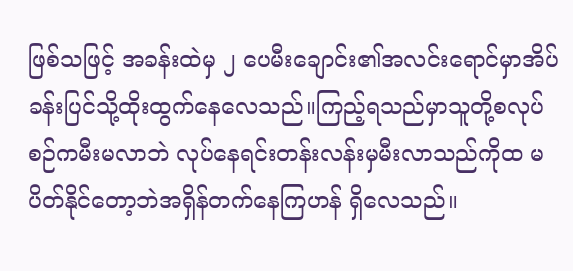ဖြစ်သဖြင့် အခန်းထဲမှ ၂ ပေမီးချောင်း၏အလင်းရောင်မှာအိပ်ခန်းပြင်သို့ထိုးထွက်နေလေသည်။ကြည့်ရသည်မှာသူတို့စလုပ်စဉ်ကမီးမလာဘဲ လုပ်နေရင်းတန်းလန်းမှမီးလာသည်ကိုထ မပိတ်နိုင်တော့ဘဲအရှိန်တက်နေကြဟန် ရှိလေသည်။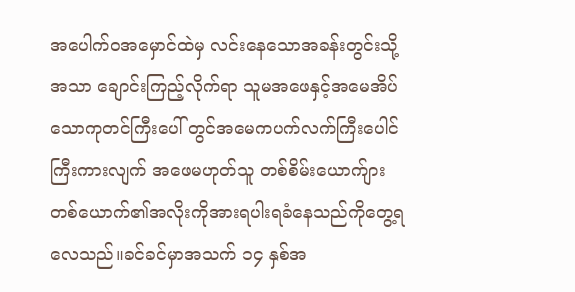အပေါက်ဝအမှောင်ထဲမှ လင်းနေသောအခန်းတွင်းသို့အသာ ချောင်းကြည့်လိုက်ရာ သူမအဖေနှင့်အမေအိပ်သောကုတင်ကြီးပေါ် တွင်အမေကပက်လက်ကြီးပေါင်ကြီးကားလျက် အဖေမဟုတ်သူ တစ်စိမ်းယောက်ျားတစ်ယောက်၏အလိုးကိုအားရပါးရခံနေသည်ကိုတွေ့ရလေသည်။ခင်ခင်မှာအသက် ၁၄ နှစ်အ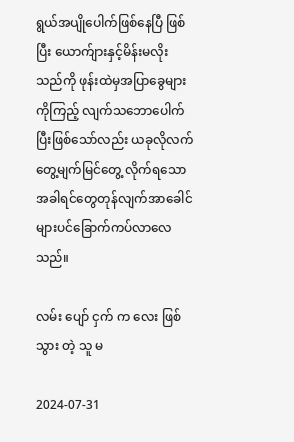ရွယ်အပျိုပေါက်ဖြစ်နေပြီ ဖြစ်ပြီး ယောက်ျားနှင့်မိန်းမလိုးသည်ကို ဖုန်းထဲမှအပြာခွေများကိုကြည့် လျက်သဘောပေါက်ပြီးဖြစ်သော်လည်း ယခုလိုလက်တွေ့မျက်မြင်တွေ့ လိုက်ရသောအခါရင်တွေတုန်လျက်အာခေါင်များပင်ခြောက်ကပ်လာလေသည်။

လမ်း ပျော် ငှက် က လေး ဖြစ် သွား တဲ့ သူ မ

2024-07-31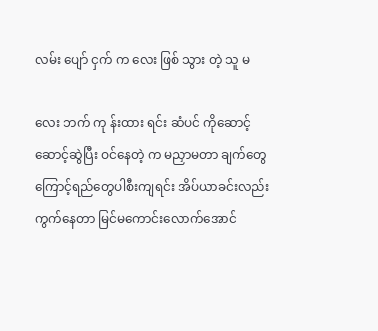လမ်း ပျော် ငှက် က လေး ဖြစ် သွား တဲ့ သူ မ

လေး ဘက် ကု န်းထား ရင်း ဆံပင် ကိုဆောင့်ဆောင့်ဆွဲပြီး ဝင်နေတဲ့ က မညှာမတာ ချက်တွေကြောင့်ရည်တွေပါစီးကျရင်း အိပ်ယာခင်းလည်း ကွက်နေတာ မြင်မကောင်းလောက်အောင်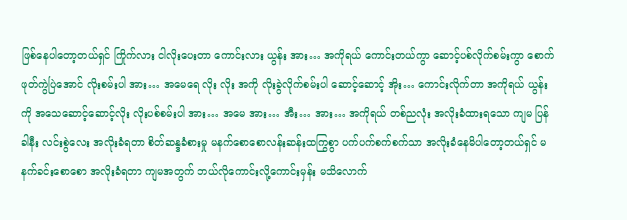ဖြစ်နေပါတော့တယ်ရှင် ကြိုက်လား ငါလိုးပေးတာ ကောင်းလား ယွန်း အား… အကိုရယ် ကောင်းတယ်ကွာ ဆောင့်ပစ်လိုက်စမ်းကွာ စောက်ဖုတ်ကွဲပြဲအောင် လိုးစမ်းပါ အား… အမေရေ လိုး လိုး အကို လိုးခွဲလိုက်စမ်းပါ ဆောင့်ဆောင့် အိုး… ကောင်းလိုက်တာ အကိုရယ် ယွန်း ကို အသေဆောင့်ဆောင့်လိုး လိုးပစ်စမ်းပါ အား… အမေ အား… အီး… အား… အကိုရယ် တစ်ညလုံး အလိုးခံထားရသော ကျမ ပြန်ခါနီး လင်းစွဲလေး အလိုးခံရတာ စိတ်ဆန္ဒခံစားမှု မနက်စောစောလန်းဆန်းထကြွစွာ ပက်ပက်စက်စက်သာ အလိုးခံနေမိပါတော့တယ်ရှင် မနက်ခင်းစောစော အလိုးခံရတာ ကျမအတွက် ဘယ်လိုကောင်းလို့ကောင်းမှန်း မသိလောက်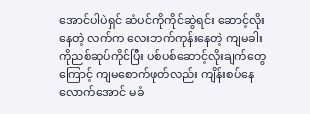အောင်ပါပဲရှင် ဆံပင်ကိုကိုင်ဆွဲရင်း ဆောင့်လိုးနေတဲ့ လက်က လေးဘက်ကုန်းနေတဲ့ ကျမခါးကိုညစ်ဆုပ်ကိုင်ပြီး ပစ်ပစ်ဆောင့်လိုးချက်တွေကြောင့် ကျမစောက်ဖုတ်လည်း ကျိန်းစပ်နေလောက်အောင် မခံ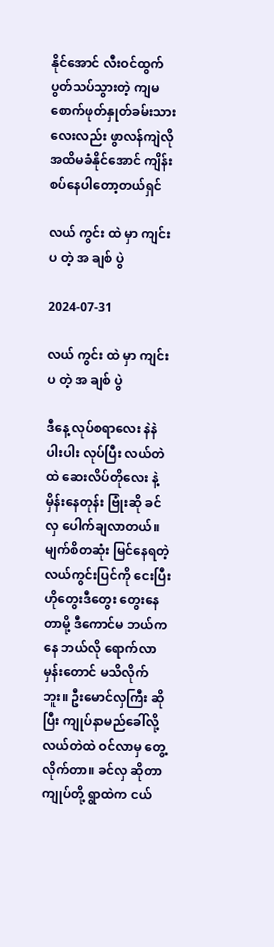နိုင်အောင် လီးဝင်ထွက်ပွတ်သပ်သွားတဲ့ ကျမစောက်ဖုတ်နှုတ်ခမ်းသားလေးလည်း ဖွာလန်ကျဲလို အထိမခံနိုင်အောင် ကျိန်းစပ်နေပါတော့တယ်ရှင်

လယ် ကွင်း ထဲ မှာ ကျင်း ပ တဲ့ အ ချစ် ပွဲ

2024-07-31

လယ် ကွင်း ထဲ မှာ ကျင်း ပ တဲ့ အ ချစ် ပွဲ

ဒီနေ့ လုပ်စရာလေး နဲနဲ ပါးပါး လုပ်ပြီး လယ်တဲထဲ ဆေးလိပ်တိုလေး နဲ့ မှိန်းနေတုန်း ဗြုံးဆို ခင် လှ ပေါက်ချလာတယ်။ မျက်စိတဆုံး မြင်နေရတဲ့ လယ်ကွင်းပြင်ကို ငေးပြီး ဟိုတွေးဒီတွေး တွေးနေတာမို့ ဒီကောင်မ ဘယ်ကနေ ဘယ်လို ရောက်လာမှန်းတောင် မသိလိုက်ဘူး။ ဦးမောင်လှကြီး ဆိုပြီး ကျုပ်နာမည်ခေါ်လို့ လယ်တဲထဲ ဝင်လာမှ တွေ့လိုက်တာ။ ခင်လှ ဆိုတာ ကျုပ်တို့ ရွာထဲက ငယ်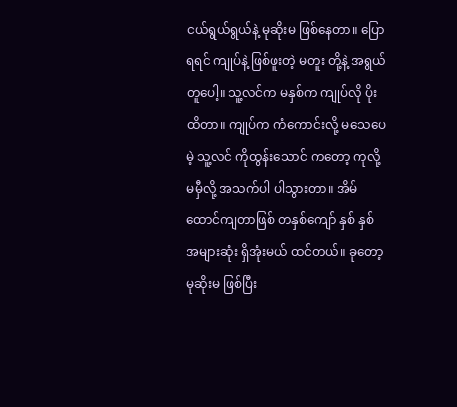ငယ်ရွယ်ရွယ်နဲ့ မုဆိုးမ ဖြစ်နေတာ။ ပြောရရင် ကျုပ်နဲ့ ဖြစ်ဖူးတဲ့ မတူး တို့နဲ့ အရွယ်တူပေါ့။ သူ့လင်က မနှစ်က ကျုပ်လို ပိုးထိတာ။ ကျုပ်က ကံကောင်းလို့ မသေပေမဲ့ သူ့လင် ကိုထွန်းသောင် ကတော့ ကုလို့ မမှီလို့ အသက်ပါ ပါသွားတာ။ အိမ်ထောင်ကျတာဖြစ် တနှစ်ကျော် နှစ် နှစ် အများဆုံး ရှိအုံးမယ် ထင်တယ်။ ခုတော့ မုဆိုးမ ဖြစ်ပြီး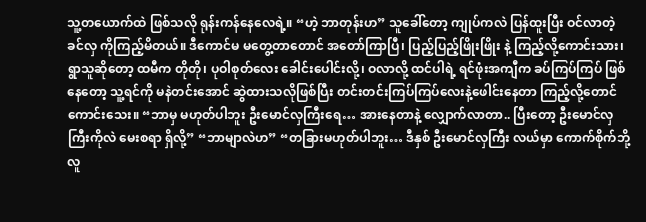သူ့တယောက်ထဲ ဖြစ်သလို ရုန်းကန်နေလေရဲ့။ “ဟဲ့ ဘာတုန်းဟ” သူခေါ်တော့ ကျုပ်ကလဲ ပြန်ထူးပြီး ဝင်လာတဲ့ ခင်လှ ကိုကြည့်မိတယ်။ ဒီကောင်မ မတွေ့တာတောင် အတော်ကြာပြီ၊ ပြည့်ပြည့်ဖြိုးဖြိုး နဲ့ ကြည့်လို့ကောင်းသား၊ ရွာသူဆိုတော့ ထမီက တိုတို၊ ပုဝါစုတ်လေး ခေါင်းပေါင်းလို့၊ ဝလာလို့ ထင်ပါရဲ့ ရင်ဖုံးအကျီက ခပ်ကြပ်ကြပ် ဖြစ်နေတော့ သူ့ရင်ကို မနဲတင်းအောင် ဆွဲထားသလိုဖြစ်ပြီး တင်းတင်းကြပ်ကြပ်လေးနဲ့ဖေါင်းနေတာ ကြည့်လို့တောင် ကောင်းသေး။ “ဘာမှ မဟုတ်ပါဘူး ဦးမောင်လှကြီးရေ… အားနေတာနဲ့ လျှောက်လာတာ.. ပြီးတော့ ဦးမောင်လှကြီးကိုလဲ မေးစရာ ရှိလို့” “ဘာမျာလဲဟ” “တခြားမဟုတ်ပါဘူး… ဒီနှစ် ဦးမောင်လှကြီး လယ်မှာ ကောက်စိုက်ဘို့ လူ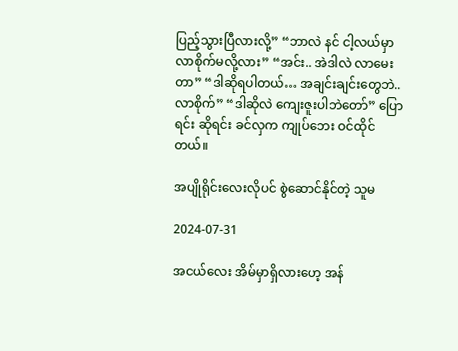ပြည့်သွားပြီလားလို့” “ဘာလဲ နင် ငါ့လယ်မှာ လာစိုက်မလို့လား” “အင်း.. အဲဒါလဲ လာမေးတာ” “ဒါဆိုရပါတယ်… အချင်းချင်းတွေဘဲ.. လာစိုက်” “ဒါဆိုလဲ ကျေးဇူးပါဘဲတော်” ပြောရင်း ဆိုရင်း ခင်လှက ကျုပ်ဘေး ဝင်ထိုင်တယ်။

အပျိုရိုင်းလေးလိုပင် စွဲဆောင်နိုင်တဲ့ သူမ

2024-07-31

အငယ်လေး အိမ်မှာရှိလားဟေ့ အန်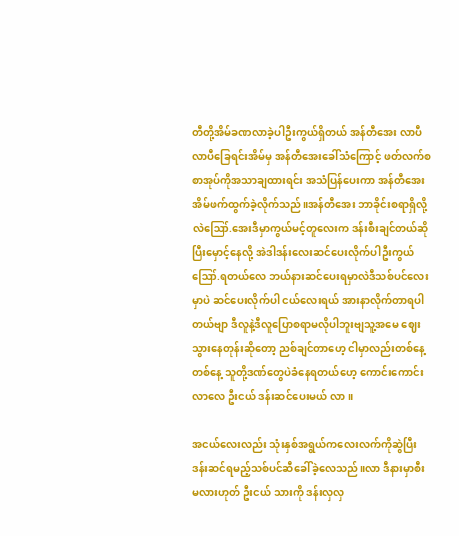တီတို့အိမ်ခဏလာခဲ့ပါဦးကွယ်ရှိတယ် အန်တီအေး လာပီ လာပီခြေရင်းအိမ်မှ အန်တီအေးခေါ်သံကြောင့် ဖတ်လက်စစာအုပ်ကိုအသာချထားရင်း အသံပြန်ပေးကာ အန်တီအေးအိမ်ဖက်ထွက်ခဲ့လိုက်သည်။အန်တီအေး ဘာခိုင်းစရာရှိလို့လဲဪ.အေးဒီမှာကွယ်မင့်တူလေးက ဒန်းစီးချင်တယ်ဆိုပြီးမှောင့်နေလို့ အဲဒါဒန်းလေးဆင်ပေးလိုက်ပါဦးကွယ်ဪ.ရတယ်လေ ဘယ်နားဆင်ပေးရမှာလဲဒီသစ်ပင်လေးမှာပဲ ဆင်ပေးလိုက်ပါ ငယ်လေးရယ် အားနာလိုက်တာရပါတယ်ဗျာ ဒီလူနဲ့ဒီလူပြောစရာမလိုပါဘူးဗျသူ့အမေ ဈေးသွားနေတုန်းဆိုတော့ ညစ်ချင်တာဟေ့ ငါမှာလည်းတစ်နေ့တစ်နေ့ သူတို့ဒဏ်တွေပဲခံနေရတယ်ဟေ့ ကောင်းကောင်း လာလေ ဦးငယ် ဒန်းဆင်ပေးမယ် လာ။

အငယ်လေးလည်း သုံးနှစ်အရွယ်ကလေးလက်ကိုဆွဲပြီး ဒန်းဆင်ရမည့်သစ်ပင်ဆီခေါ်ခဲ့လေသည်။လာ ဒီနားမှာစီးမလားဟုတ် ဦးငယ် သားကို ဒန်းလှလှ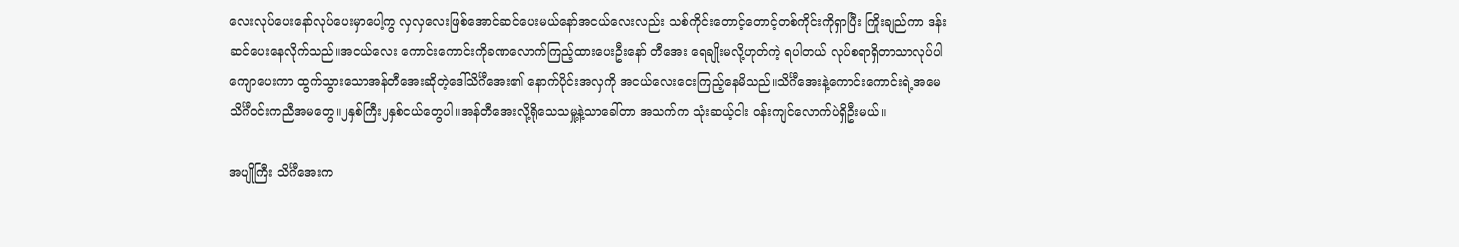လေးလုပ်ပေးနော်လုပ်ပေးမှာပေါ့ကွ လှလှလေးဖြစ်အောင်ဆင်ပေးမယ်နော်အငယ်လေးလည်း သစ်ကိုင်းတောင့်တောင့်တစ်ကိုင်းကိုရှာပြီး ကြိုးချည်ကာ ဒန်းဆင်ပေးနေလိုက်သည်။အငယ်လေး ကောင်းကောင်းကိုခဏလောက်ကြည့်ထားပေးဦးနော် တီအေး ရေချိုးမလို့ဟုတ်ကဲ့ ရပါတယ် လုပ်စရာရှိတာသာလုပ်ပါကျောပေးကာ ထွက်သွားသောအန်တီအေးဆိုတဲ့ဒေါ်သိင်္ဂီအေး၏ နောက်ပိုင်းအလှကို အငယ်လေးငေးကြည့်နေမိသည်။သိင်္ဂီအေးနဲ့ကောင်းကောင်းရဲ့အမေ သိင်္ဂီဝင်းကညီအမတွေ။၂နှစ်ကြီး၂နှစ်ငယ်တွေပါ။အန်တီအေးလို့ရိုသေသမှု့နဲ့သာခေါ်တာ အသက်က သုံးဆယ့်ငါး ဝန်းကျင်လောက်ပဲရှိဦးမယ်။

အပျိုကြီး သိင်္ဂီအေးက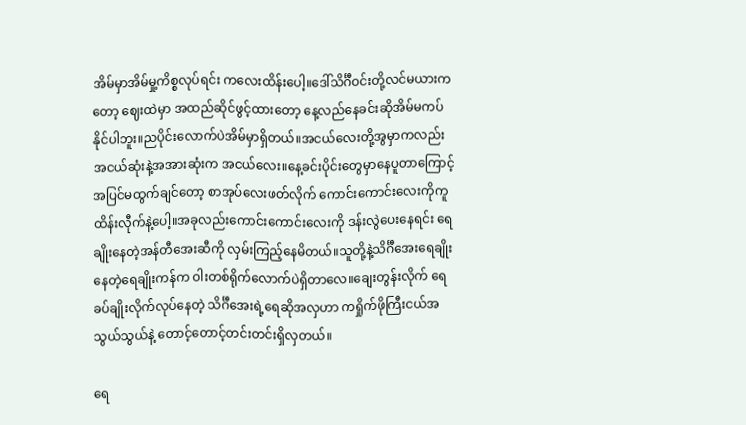အိမ်မှာအိမ်မှု့ကိစ္စလုပ်ရင်း ကလေးထိန်းပေါ့။ဒေါ်သိင်္ဂီဝင်းတို့လင်မယားကတော့ ဈေးထဲမှာ အထည်ဆိုင်ဖွင့်ထားတော့ နေ့လည်နေခင်းဆိုအိမ်မကပ်နိုင်ပါဘူး။ညပိုင်းလောက်ပဲအိမ်မှာရှိတယ်။အငယ်လေးတို့အွမှာကလည်း အငယ်ဆုံးနဲ့အအားဆုံးက အငယ်လေး။နေ့ခင်းပိုင်းတွေမှာနေပူတာကြောင့်အပြင်မထွက်ချင်တော့ စာအုပ်လေးဖတ်လိုက် ကောင်းကောင်းလေးကိုကူထိန်းလီုက်နဲ့ပေါ့။အခုလည်းကောင်းကောင်းလေးကို ဒန်းလွဲပေးနေရင်း ရေချိုးနေတဲ့အန်တီအေးဆီကို လှမ်းကြည့်နေမိတယ်။သူတို့နဲ့သိင်္ဂီအေးရေချိုးနေတဲ့ရေချိုးကန်က ဝါးတစ်ရိုက်လောက်ပဲရှိတာလေ။ချေးတွန်းလိုက် ရေခပ်ချိုးလိုက်လုပ်နေတဲ့ သိင်္ဂီအေးရဲ့ရေဆိုအလှဟာ ကရှိုက်ဖိုကြီးငယ်အသွယ်သွယ်နဲ့ တောင့်တောင့်တင်းတင်းရှိလှတယ်။

ရေ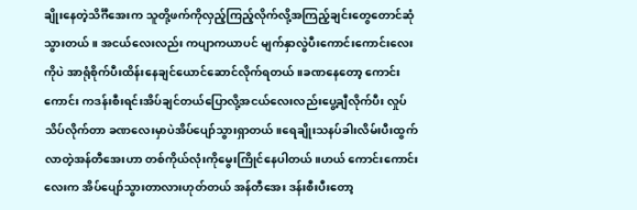ချိုးနေတဲ့သိင်္ဂီအေးက သူတို့ဖက်ကိုလှည့်ကြည့်လိုက်လို့အကြည့်ချင်းတွေတောင်ဆုံသွားတယ်။ အငယ်လေးလည်း ကပျာကယာပင် မျက်နှာလွဲပီးကောင်းကောင်းလေးကိုပဲ အာရုံစိုက်ပီးထိန်းနေချင်ယောင်ဆောင်လိုက်ရတယ်။ခဏနေတော့ ကောင်းကောင်း ကဒန်းစီးရင်းအိပ်ချင်တယ်ပြောလို့အငယ်လေးလည်းပွေ့ချီလိုက်ပီး လှုပ်သိပ်လိုက်တာ ခဏလေးမှာပဲအိပ်ပျော်သွားရှာတယ်။ရေချိုးသနပ်ခါးလိမ်းပီးထွက်လာတဲ့အန်တီအေးဟာ တစ်ကိုယ်လုံးကိုမွေးကြိုင်နေပါတယ်။ဟယ် ကောင်းကောင်းလေးက အိပ်ပျော်သွားတာလားဟုတ်တယ် အန်တီအေး ဒန်းစီးပီးတော့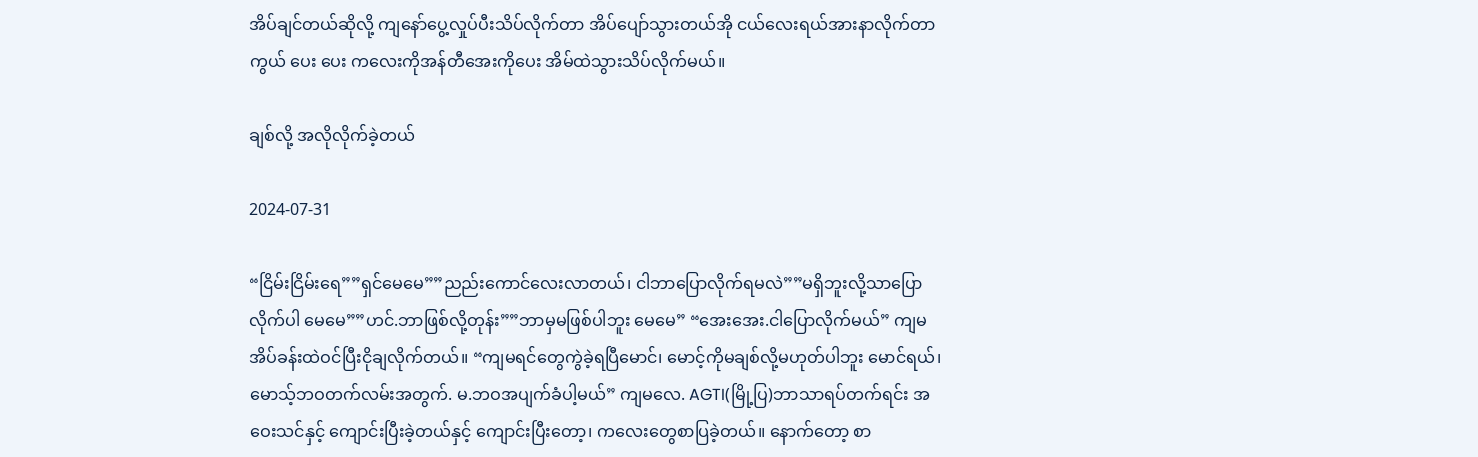အိပ်ချင်တယ်ဆိုလို့ ကျနော်ပွေ့လှုပ်ပီးသိပ်လိုက်တာ အိပ်ပျော်သွားတယ်အို ငယ်လေးရယ်အားနာလိုက်တာကွယ် ပေး ပေး ကလေးကိုအန်တီအေးကိုပေး အိမ်ထဲသွားသိပ်လိုက်မယ်။

ချစ်လို့ အလိုလိုက်ခဲ့တယ်

2024-07-31

“ငြိမ်းငြိမ်းရေ””ရှင်မေမေ””ညည်းကောင်လေးလာတယ်၊ ငါဘာပြောလိုက်ရမလဲ””မရှိဘူးလို့သာပြောလိုက်ပါ မေမေ””ဟင်.ဘာဖြစ်လို့တုန်း””ဘာမှမဖြစ်ပါဘူး မေမေ” “အေးအေး.ငါပြောလိုက်မယ်” ကျမအိပ်ခန်းထဲဝင်ပြီးငိုချလိုက်တယ်။ “ကျမရင်တွေကွဲခဲ့ရပြီမောင်၊ မောင့်ကိုမချစ်လို့မဟုတ်ပါဘူး မောင်ရယ်၊ မောသ့်ဘဝတက်လမ်းအတွက်. မ.ဘဝအပျက်ခံပါ့မယ်” ကျမလေ. AGTI(မြို့ပြ)ဘာသာရပ်တက်ရင်း အဝေးသင်နှင့် ကျောင်းပြီးခဲ့တယ်နှင့် ကျောင်းပြီးတော့၊ ကလေးတွေစာပြခဲ့တယ်။ နောက်တော့ စာ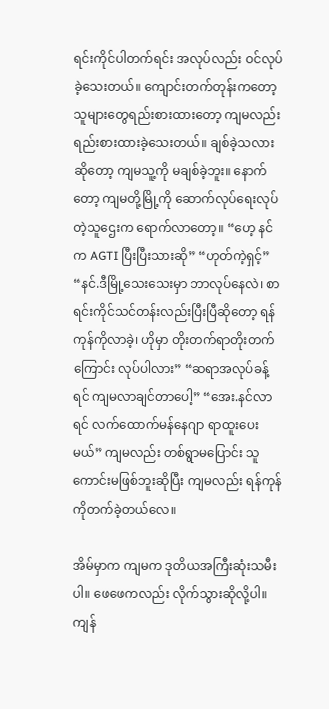ရင်းကိုင်ပါတက်ရင်း အလုပ်လည်း ဝင်လုပ်ခဲ့သေးတယ်။ ကျောင်းတက်တုန်းကတော့ သူများတွေရည်းစားထားတော့ ကျမလည်း ရည်းစားထားခဲ့သေးတယ်။ ချစ်ခဲ့သလားဆိုတော့ ကျမသူ့ကို မချစ်ခဲ့ဘူး။ နောက်တော့ ကျမတို့မြို့ကို ဆောက်လုပ်ရေးလုပ်တဲ့သူဌေးက ရောက်လာတော့။ “ဟေ့ နင်က AGTI ပြီးပြီးသားဆို” “ဟုတ်ကဲ့ရှင့်” “နင်.ဒီမြို့သေးသေးမှာ ဘာလုပ်နေလဲ၊ စာရင်းကိုင်သင်တန်းလည်းပြီးပြီဆိုတော့ ရန်ကုန်ကိုလာခဲ့၊ ဟိုမှာ တိုးတက်ရာတိုးတက်ကြောင်း လုပ်ပါလား” “ဆရာအလုပ်ခန့်ရင် ကျမလာချင်တာပေါ့” “အေး.နင်လာရင် လက်ထောက်မန်နေဂျာ ရာထူးပေးမယ်” ကျမလည်း တစ်ရွာမပြောင်း သူကောင်းမဖြစ်ဘူးဆိုပြီး ကျမလည်း ရန်ကုန်ကိုတက်ခဲ့တယ်လေ။

အိမ်မှာက ကျမက ဒုတိယအကြီးဆုံးသမီးပါ။ ဖေဖေကလည်း လိုက်သွားဆိုလို့ပါ။ ကျန်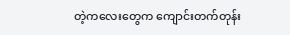တဲ့ကလေးတွေက ကျောင်းတက်တုန်း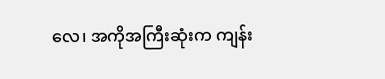လေ၊ အကိုအကြီးဆုံးက ကျန်း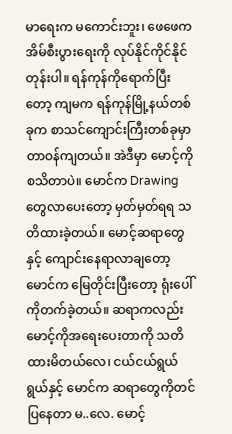မာရေးက မကောင်းဘူး၊ ဖေဖေက အိမ်စီးပွားရေးကို လုပ်နိုင်ကိုင်နိုင်တုန်းပါ။ ရန်ကုန်ကိုရောက်ပြီးတော့ ကျမက ရန်ကုန်မြို့နယ်တစ်ခုက စာသင်ကျောင်းကြီးတစ်ခုမှာ တာဝန်ကျတယ်။ အဲဒီမှာ မောင့်ကိုစသိတာပဲ။ မောင်က Drawing တွေလာပေးတော့ မှတ်မှတ်ရရ သတိထားခဲ့တယ်။ မောင့်ဆရာတွေနှင့် ကျောင်းနေရာလာချတော့ မောင်က မြေတိုင်းပြီးတော့ ရုံးပေါ်ကိုတက်ခဲ့တယ်။ ဆရာကလည်း မောင့်ကိုအရေးပေးတာကို သတိထားမိတယ်လေ၊ ငယ်ငယ်ရွယ်ရွယ်နှင့် မောင်က ဆရာတွေကိုတင်ပြနေတာ မ..လေ. မောင့်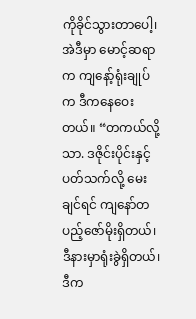ကိုခိုင်သွားတာပေါ့၊ အဲဒီမှာ မောင့်ဆရာက ကျနော့်ရုံးချုပ်က ဒီကနေဝေးတယ်။ “တကယ်လို့သာ. ဒဇိုင်းပိုင်းနှင့်ပတ်သက်လို့ မေးချင်ရင် ကျနော်တပည့်ဇော်မိုးရှိတယ်၊ ဒီနားမှာရုံးခွဲရှိတယ်၊ ဒီက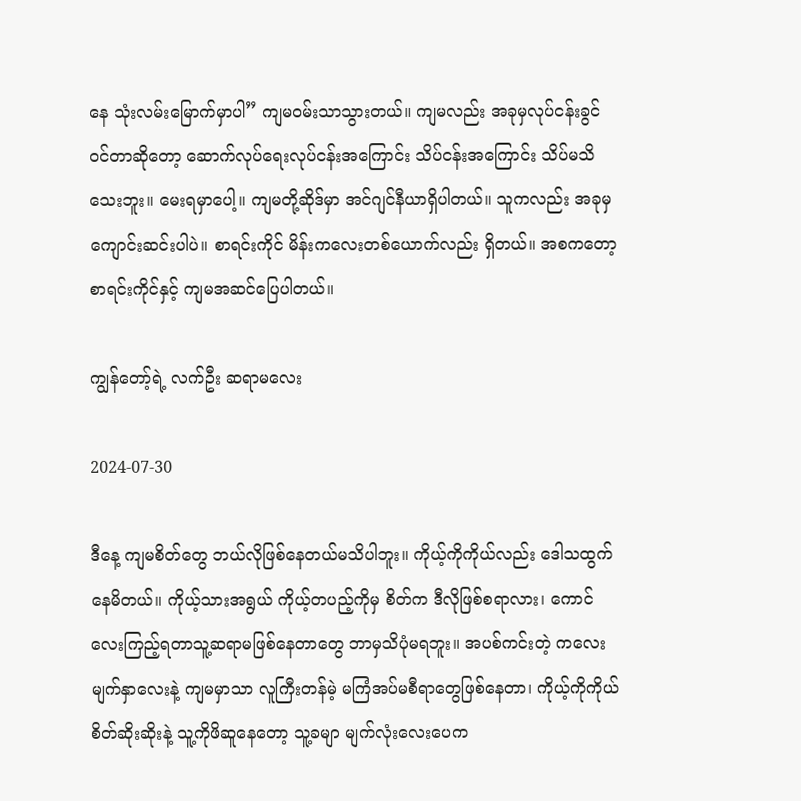နေ သုံးလမ်းမြောက်မှာပါ” ကျမဝမ်းသာသွားတယ်။ ကျမလည်း အခုမှလုပ်ငန်းခွင်ဝင်တာဆိုတော့ ဆောက်လုပ်ရေးလုပ်ငန်းအကြောင်း သိပ်ငန်းအကြောင်း သိပ်မသိသေးဘူး။ မေးရမှာပေါ့။ ကျမတို့ဆိုဒ်မှာ အင်ဂျင်နီယာရှိပါတယ်။ သူကလည်း အခုမှကျောင်းဆင်းပါပဲ။ စာရင်းကိုင် မိန်းကလေးတစ်ယောက်လည်း ရှိတယ်။ အစကတော့ စာရင်းကိုင်နှင့် ကျမအဆင်ပြေပါတယ်။

ကျွန်တော့်ရဲ့ လက်ဦး ဆရာမလေး

2024-07-30

ဒီနေ့ ကျမစိတ်တွေ ဘယ်လိုဖြစ်နေတယ်မသိပါဘူး။ ကိုယ့်ကိုကိုယ်လည်း ဒေါသထွက်နေမိတယ်။ ကိုယ့်သားအရွယ် ကိုယ့်တပည့်ကိုမှ စိတ်က ဒီလိုဖြစ်စရာလား၊ ကောင်လေးကြည့်ရတာသူ့ဆရာမဖြစ်နေတာတွေ ဘာမှသိပုံမရဘူး။ အပစ်ကင်းတဲ့ ကလေးမျက်နှာလေးနဲ့ ကျမမှာသာ လူကြီးတန်မဲ့ မကြံအပ်မစီရာတွေဖြစ်နေတာ၊ ကိုယ့်ကိုကိုယ် စိတ်ဆိုးဆိုးနဲ့ သူ့ကိုဖိဆူနေတော့ သူ့ခမျာ မျက်လုံးလေးပေက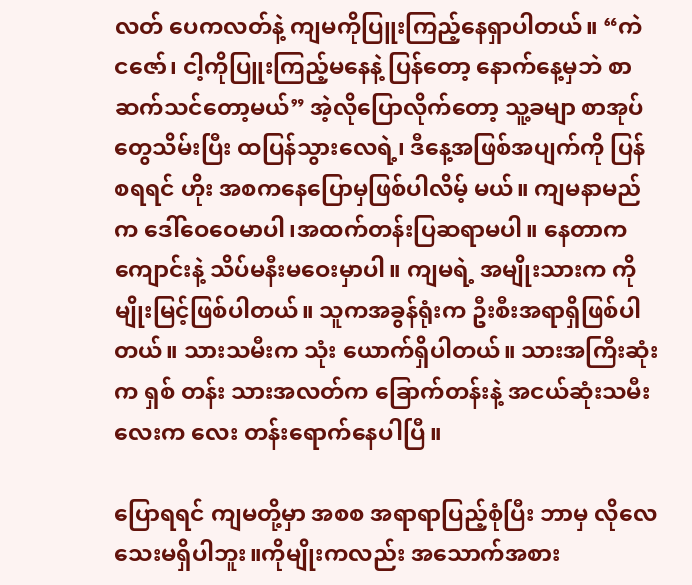လတ် ပေကလတ်နဲ့ ကျမကိုပြူးကြည့်နေရှာပါတယ်။ “ကဲ ငဇော်၊ ငါ့ကိုပြူးကြည့်မနေနဲ့ ပြန်တော့ နောက်နေ့မှဘဲ စာဆက်သင်တော့မယ်” အဲ့လိုပြောလိုက်တော့ သူ့ခမျာ စာအုပ်တွေသိမ်းပြီး ထပြန်သွားလေရဲ့၊ ဒီနေ့အဖြစ်အပျက်ကို ပြန်စရရင် ဟိုး အစကနေပြောမှဖြစ်ပါလိမ့် မယ်။ ကျမနာမည်က ဒေါ်ဝေဝေမာပါ၊အထက်တန်းပြဆရာမပါ။ နေတာကကျောင်းနဲ့ သိပ်မနီးမဝေးမှာပါ။ ကျမရဲ့ အမျိုးသားက ကိုမျိုးမြင့်ဖြစ်ပါတယ်။ သူကအခွန်ရုံးက ဦးစီးအရာရှိဖြစ်ပါတယ်။ သားသမီးက သုံး ယောက်ရှိပါတယ်။ သားအကြီးဆုံးက ရှစ် တန်း သားအလတ်က ခြောက်တန်းနဲ့ အငယ်ဆုံးသမီးလေးက လေး တန်းရောက်နေပါပြီ။

ပြောရရင် ကျမတို့မှာ အစစ အရာရာပြည့်စုံပြီး ဘာမှ လိုလေသေးမရှိပါဘူး။ကိုမျိုးကလည်း အသောက်အစား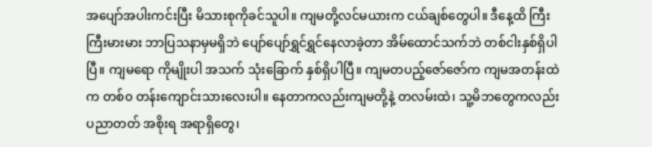အပျော်အပါးကင်းပြီး မိသားစုကိုခင်သူပါ။ ကျမတို့လင်မယားက ငယ်ချစ်တွေပါ။ ဒီနေ့ထိ ကြီးကြီးမားမား ဘာပြသနာမှမရှိဘဲ ပျော်ပျော်ရွှင်ရွှင်နေလာခဲ့တာ အိမ်ထောင်သက်ဘဲ တစ်ငါးနှစ်ရှိပါပြီ။ ကျမရော ကိုမျိုးပါ အသက် သုံးခြောက် နှစ်ရှိပါပြီ။ ကျမတပည့်ဇော်ဇော်က ကျမအတန်းထဲက တစ်၀ တန်းကျောင်းသားလေးပါ။ နေတာကလည်းကျမတို့နဲ့ တလမ်းထဲ၊ သူ့မိဘတွေကလည်း ပညာတတ် အစိုးရ အရာရှိတွေ၊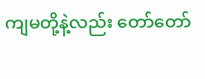ကျမတို့နဲ့လည်း တော်တော်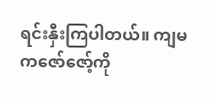ရင်းနှီးကြပါတယ်။ ကျမကဇော်ဇော့်ကို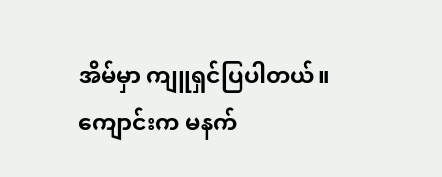အိမ်မှာ ကျူရှင်ပြပါတယ်။ ကျောင်းက မနက်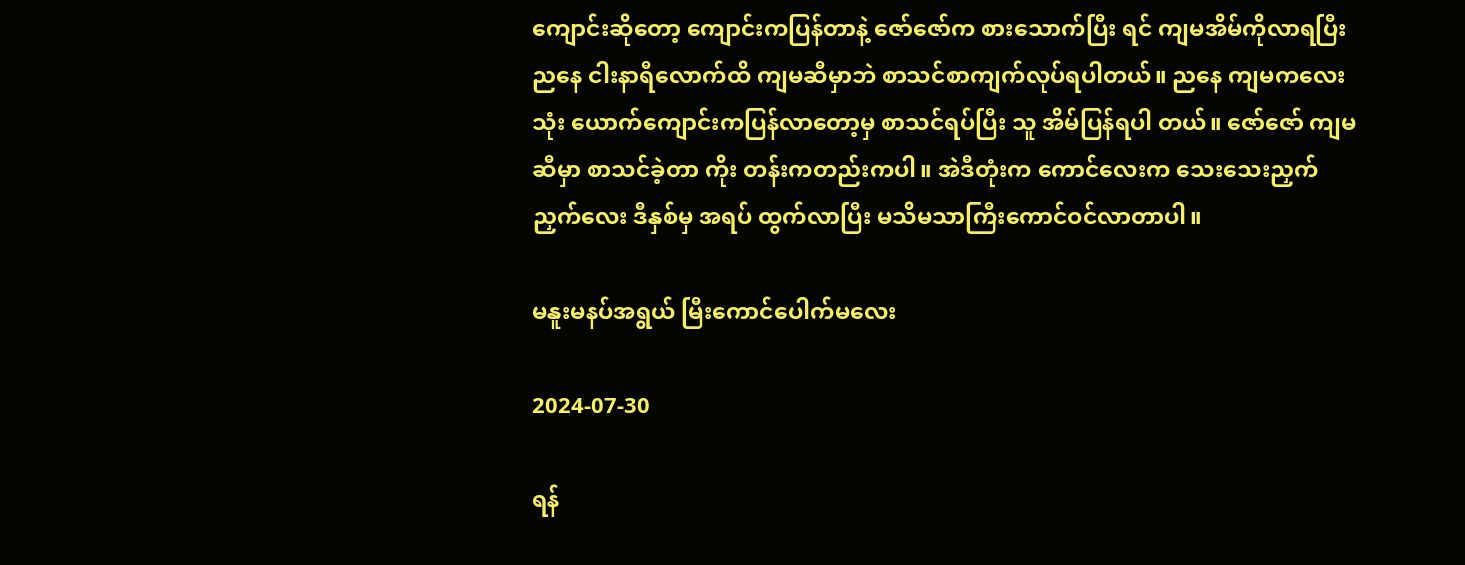ကျောင်းဆိုတော့ ကျောင်းကပြန်တာနဲ့ ဇော်ဇော်က စားသောက်ပြီး ရင် ကျမအိမ်ကိုလာရပြီးညနေ ငါးနာရီလောက်ထိ ကျမဆီမှာဘဲ စာသင်စာကျက်လုပ်ရပါတယ်။ ညနေ ကျမကလေး သုံး ယောက်ကျောင်းကပြန်လာတော့မှ စာသင်ရပ်ပြီး သူ အိမ်ပြန်ရပါ တယ်။ ဇော်ဇော် ကျမဆီမှာ စာသင်ခဲ့တာ ကိုး တန်းကတည်းကပါ။ အဲဒီတုံးက ကောင်လေးက သေးသေးညှက်ညှက်လေး ဒီနှစ်မှ အရပ် ထွက်လာပြီး မသိမသာကြီးကောင်ဝင်လာတာပါ။

မနူးမနပ်အရွယ် မြီးကောင်ပေါက်မလေး

2024-07-30

ရန်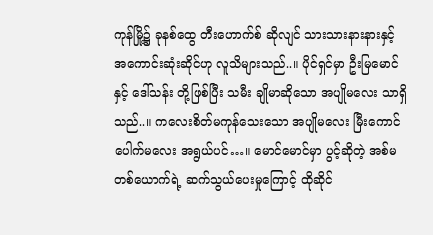ကုန်မြို့၌ ခုနစ်ထွေ တီးဟောက်စ် ဆိုလျင် သားသားနားနားနှင့် အကောင်းဆုံးဆိုင်ဟု လူသိများသည်..။ ပိုင်ရှင်မှာ ဦးမြမောင် နှင့် ဒေါ်သန်း တို့ဖြစ်ပြီး သမီး ချိုမာဆိုသော အပျိုမလေး သာရှိသည်..။ ကလေးစိတ်မကုန်သေးသော အပျိုမလေး မြီးကောင်ပေါက်မလေး အရွယ်ပင်…။ မောင်မောင်မှာ ပွင့်ဆိုတဲ့ အစ်မတစ်ယောက်ရဲ့ ဆက်သွယ်ပေးမှုကြောင့် ထိုဆိုင်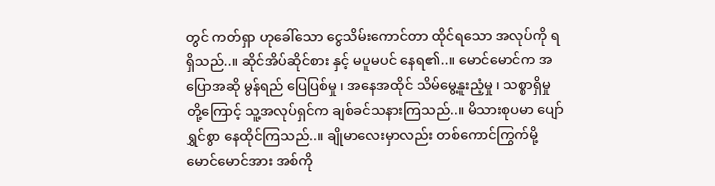တွင် ကတ်ရှာ ဟုခေါ်သော ငွေသိမ်းကောင်တာ ထိုင်ရသော အလုပ်ကို ရရှိသည်..။ ဆိုင်အိပ်ဆိုင်စား နှင့် မပူမပင် နေရ၏..။ မောင်မောင်က အပြောအဆို မွန်ရည် ပြေပြစ်မှု ၊ အနေအထိုင် သိမ်မွေ့နူးညံ့မှု ၊ သစ္စာရှိမှု တို့ကြောင့် သူ့အလုပ်ရှင်က ချစ်ခင်သနားကြသည်..။ မိသားစုပမာ ပျော်ရွှင်စွာ နေထိုင်ကြသည်..။ ချိုမာလေးမှာလည်း တစ်ကောင်ကြွက်မို့ မောင်မောင်အား အစ်ကို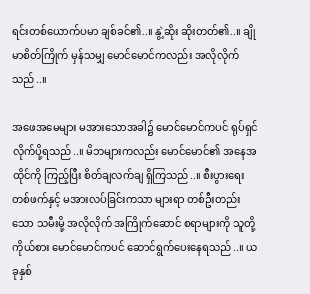ရင်းတစ်ယောက်ပမာ ချစ်ခင်၏..။ နွဲ့ဆိုး ဆိုးတတ်၏..။ ချိုမာစိတ်ကြိုက် မှန်သမျှ မောင်မောင်ကလည်း အလိုလိုက်သည်..။

အဖေအမေများ မအားသောအခါ၌ မောင်မောင်ကပင် ရုပ်ရှင် လိုက်ပို့ရသည်..။ မိဘများကလည်း မောင်မောင်၏ အနေအထိုင်ကို ကြည့်ပြီး စိတ်ချလက်ချ ရှိကြသည်..။ စီးပွားရေးတစ်ဖက်နှင့် မအားလပ်ခြင်းကသာ များရာ တစ်ဦးတည်းသော သမီးမို့ အလိုလိုက် အကြိုက်ဆောင် စရာများကို သူတို့ကိုယ်စား မောင်မောင်ကပင် ဆောင်ရွက်ပေးနေရသည်..။ ယခုနှစ်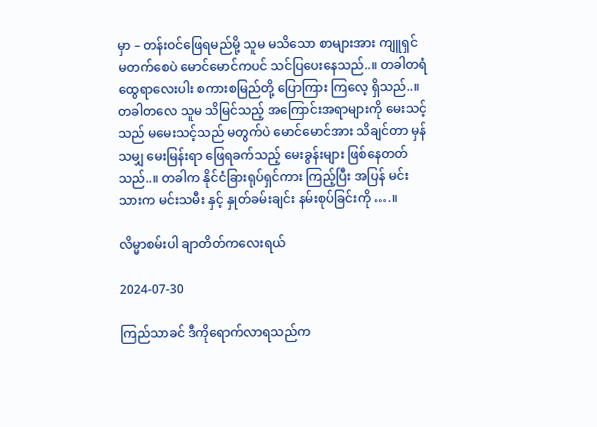မှာ – တန်းဝင်ဖြေရမည်မို့ သူမ မသိသော စာများအား ကျူရှင် မတက်စေပဲ မောင်မောင်ကပင် သင်ပြပေးနေသည်..။ တခါတရံ ထွေရာလေးပါး စကားစမြည်တို့ ပြောကြား ကြလေ့ ရှိသည်..။ တခါတလေ သူမ သိမြင်သည့် အကြောင်းအရာများကို မေးသင့်သည် မမေးသင့်သည် မတွက်ပဲ မောင်မောင်အား သိချင်တာ မှန်သမျှ မေးမြန်းရာ ဖြေရခက်သည့် မေးခွန်းများ ဖြစ်နေတတ်သည်..။ တခါက နိုင်ငံခြားရုပ်ရှင်ကား ကြည့်ပြီး အပြန် မင်းသားက မင်းသမီး နှင့် နှုတ်ခမ်းချင်း နမ်းစုပ်ခြင်းကို ….။

လိမ္မာစမ်းပါ ချာတိတ်ကလေးရယ်

2024-07-30

ကြည်သာခင် ဒီကိုရောက်လာရသည်က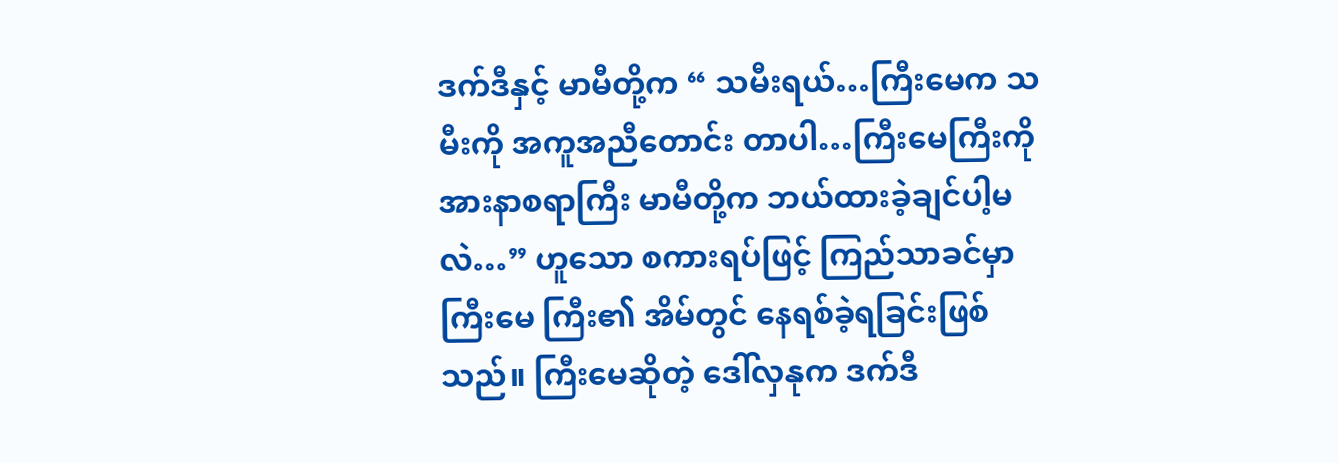ဒက်ဒီနှင့် မာမီတို့က “ သမီးရယ်…ကြီးမေက သမီးကို အကူအညီတောင်း တာပါ…ကြီးမေကြီးကို အားနာစရာကြီး မာမီတို့က ဘယ်ထားခဲ့ချင်ပါ့မလဲ…” ဟူသော စကားရပ်ဖြင့် ကြည်သာခင်မှာ ကြီးမေ ကြီး၏ အိမ်တွင် နေရစ်ခဲ့ရခြင်းဖြစ်သည်။ ကြီးမေဆိုတဲ့ ဒေါ်လှနုက ဒက်ဒီ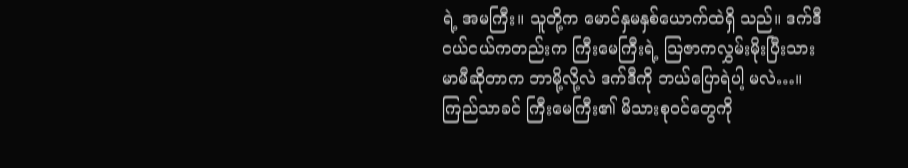ရဲ့ အမကြီး။ သူတို့က မောင်နှမနှစ်ယောက်ထဲရှိ သည်။ ဒက်ဒီငယ်ငယ်ကတည်းက ကြီးမေကြီးရဲ့ သြဇာကလွှမ်းမိုးပြီးသား မာမီဆိုတာက ဘာမို့လို့လဲ ဒက်ဒီကို ဘယ်ပြောရဲပါ့ မလဲ…။ ကြည်သာခင် ကြီးမေကြီး၏ မိသားစုဝင်တွေကို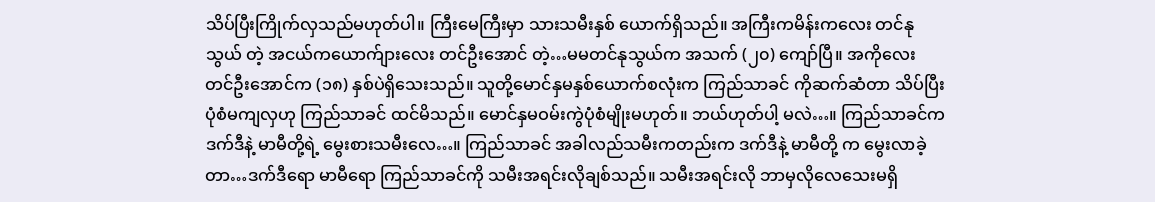သိပ်ပြီးကြိုက်လှသည်မဟုတ်ပါ။ ကြီးမေကြီးမှာ သားသမီးနှစ် ယောက်ရှိသည်။ အကြီးကမိန်းကလေး တင်နုသွယ် တဲ့ အငယ်ကယောက်ျားလေး တင်ဦးအောင် တဲ့…မမတင်နုသွယ်က အသက် (၂၀) ကျော်ပြီ။ အကိုလေး တင်ဦးအောင်က (၁၈) နှစ်ပဲရှိသေးသည်။ သူတို့မောင်နှမနှစ်ယောက်စလုံးက ကြည်သာခင် ကိုဆက်ဆံတာ သိပ်ပြီးပုံစံမကျလှဟု ကြည်သာခင် ထင်မိသည်။ မောင်နှမဝမ်းကွဲပုံစံမျိုးမဟုတ်။ ဘယ်ဟုတ်ပါ့ မလဲ…။ ကြည်သာခင်က ဒက်ဒီနဲ့ မာမီတို့ရဲ့ မွေးစားသမီးလေ…။ ကြည်သာခင် အခါလည်သမီးကတည်းက ဒက်ဒီနဲ့ မာမီတို့ က မွေးလာခဲ့တာ…ဒက်ဒီရော မာမီရော ကြည်သာခင်ကို သမီးအရင်းလိုချစ်သည်။ သမီးအရင်းလို ဘာမှလိုလေသေးမရှိ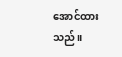အောင်ထားသည်။